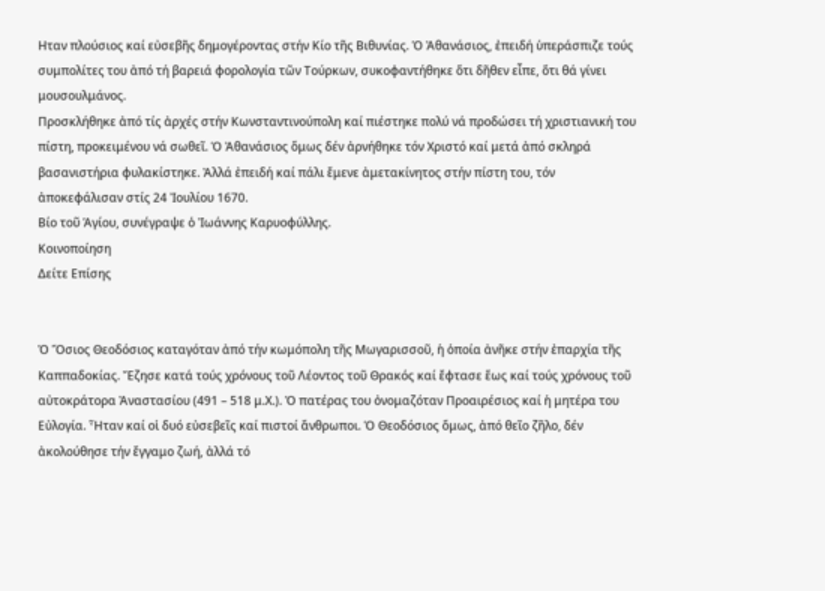Ηταν πλούσιος καί εὐσεβῆς δημογέροντας στήν Κίο τῆς Βιθυνίας. Ὁ Ἀθανάσιος, ἐπειδή ὑπεράσπιζε τούς συμπολίτες του ἀπό τή βαρειά φορολογία τῶν Τούρκων, συκοφαντήθηκε ὅτι δῆθεν εἶπε, ὅτι θά γίνει μουσουλμάνος.
Προσκλήθηκε ἀπό τίς ἀρχές στήν Κωνσταντινούπολη καί πιέστηκε πολύ νά προδώσει τή χριστιανική του πίστη, προκειμένου νά σωθεῖ. Ὁ Ἀθανάσιος ὅμως δέν ἀρνήθηκε τόν Χριστό καί μετά ἀπό σκληρά βασανιστήρια φυλακίστηκε. Ἀλλά ἐπειδή καί πάλι ἔμενε ἀμετακίνητος στήν πίστη του, τόν ἀποκεφάλισαν στίς 24 Ἰουλίου 1670.
Βίο τοῦ Ἁγίου, συνέγραψε ὁ Ἰωάννης Καρυοφύλλης.
Κοινοποίηση
Δείτε Επίσης


Ὁ Ὅσιος Θεοδόσιος καταγόταν ἀπό τήν κωμόπολη τῆς Μωγαρισσοῦ, ἡ ὁποία ἀνῆκε στήν ἐπαρχία τῆς Καππαδοκίας. Ἔζησε κατά τούς χρόνους τοῦ Λέοντος τοῦ Θρακός καί ἔφτασε ἕως καί τούς χρόνους τοῦ αὐτοκράτορα Ἀναστασίου (491 – 518 μ.Χ.). Ὁ πατέρας του ὀνομαζόταν Προαιρέσιος καί ἡ μητέρα του Εὐλογία. Ἦταν καί οἱ δυό εὐσεβεῖς καί πιστοί ἄνθρωποι. Ὁ Θεοδόσιος ὅμως, ἀπό θεῖο ζῆλο, δέν ἀκολούθησε τήν ἔγγαμο ζωή, ἀλλά τό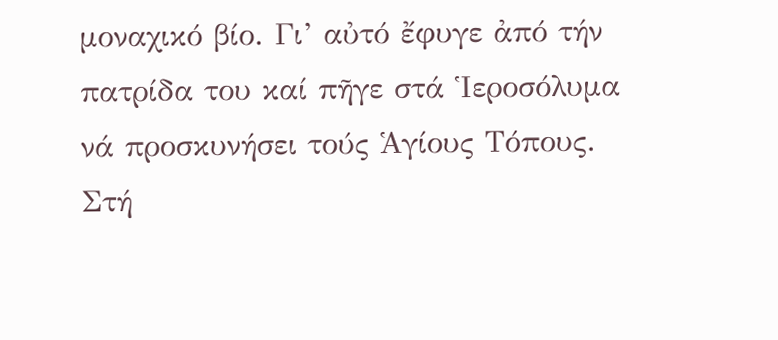μοναχικό βίο. Γι’ αὐτό ἔφυγε ἀπό τήν πατρίδα του καί πῆγε στά Ἱεροσόλυμα νά προσκυνήσει τούς Ἁγίους Τόπους. Στή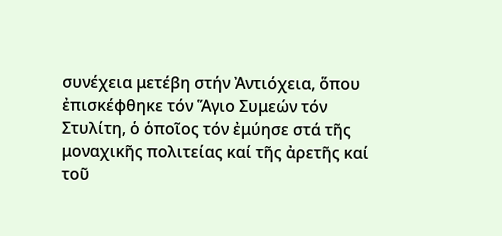συνέχεια μετέβη στήν Ἀντιόχεια, ὅπου ἐπισκέφθηκε τόν Ἅγιο Συμεών τόν Στυλίτη, ὁ ὁποῖος τόν ἐμύησε στά τῆς μοναχικῆς πολιτείας καί τῆς ἀρετῆς καί τοῦ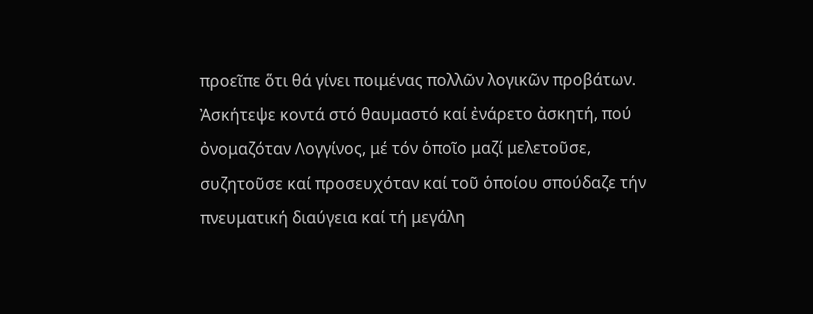προεῖπε ὅτι θά γίνει ποιμένας πολλῶν λογικῶν προβάτων. Ἀσκήτεψε κοντά στό θαυμαστό καί ἐνάρετο ἀσκητή, πού ὀνομαζόταν Λογγίνος, μέ τόν ὁποῖο μαζί μελετοῦσε, συζητοῦσε καί προσευχόταν καί τοῦ ὁποίου σπούδαζε τήν πνευματική διαύγεια καί τή μεγάλη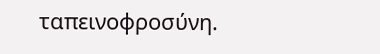ταπεινοφροσύνη.